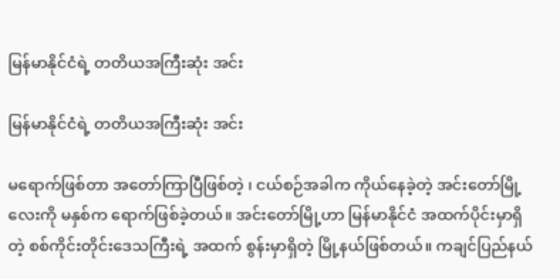မြန်မာနိုင်ငံရဲ့ တတိယအကြီးဆုံး အင်း

မြန်မာနိုင်ငံရဲ့ တတိယအကြီးဆုံး အင်း

မရောက်ဖြစ်တာ အတော်ကြာပြီဖြစ်တဲ့ ၊ ငယ်စဉ်အခါက ကိုယ်နေခဲ့တဲ့ အင်းတော်မြို့လေးကို မနှစ်က ရောက်ဖြစ်ခဲ့တယ်။ အင်းတော်မြို့ဟာ မြန်မာနိုင်ငံ အထက်ပိုင်းမှာရှိတဲ့ စစ်ကိုင်းတိုင်းဒေသကြီးရဲ့ အထက် စွန်းမှာရှိတဲ့ မြို့နယ်ဖြစ်တယ်။ ကချင်ပြည်နယ်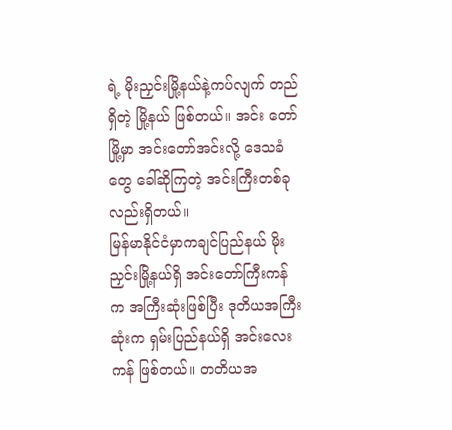ရဲ့ မိုးညှင်းမြို့နယ်နဲ့ကပ်လျက် တည်ရှိတဲ့ မြို့နယ် ဖြစ်တယ်။ အင်း တော်မြို့မှာ အင်းတော်အင်းလို့ ဒေသခံတွေ ခေါ်ဆိုကြတဲ့ အင်းကြီးတစ်ခုလည်းရှိတယ်။
မြန်မာနိုင်ငံမှာကချင်ပြည်နယ် မိုးညှင်းမြို့နယ်ရှိ အင်း‌တော်ကြီးကန်က အကြီးဆုံးဖြစ်ပြီး ဒုတိယအကြီးဆုံးက ရှမ်းပြည်နယ်ရှိ အင်းလေးကန် ဖြစ်တယ်။ တတိယအ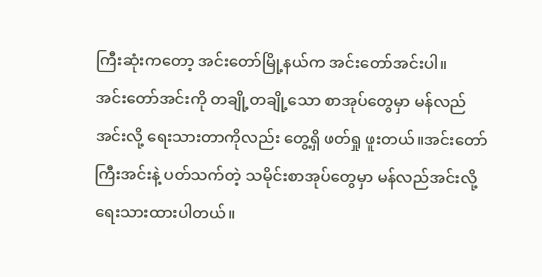ကြီးဆုံးကတော့ အင်းတော်မြို့နယ်က အင်းတော်အင်းပါ။
အင်းတော်အင်းကို တချို့တချို့သော စာအုပ်တွေမှာ မန်လည်အင်းလို့ ရေးသားတာကိုလည်း တွေ့ရှိ ဖတ်ရှု ဖူးတယ်။အင်းတော်ကြီးအင်းနဲ့ ပတ်သက်တဲ့ သမိုင်းစာအုပ်တွေမှာ မန်လည်အင်းလို့ ရေးသားထားပါတယ်။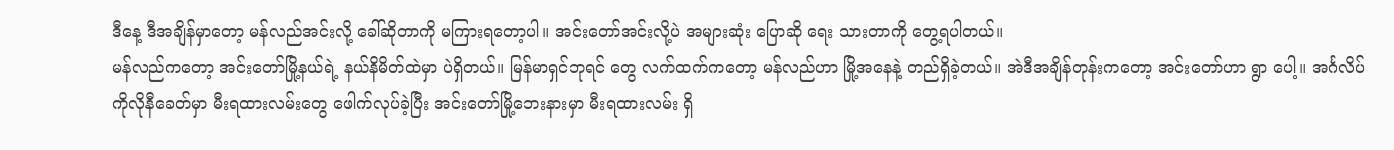ဒီနေ့ ဒီအချိန်မှာတော့ မန်လည်အင်းလို့ ခေါ်ဆိုတာကို မကြားရတော့ပါ။ အင်းတော်အင်းလို့ပဲ အများဆုံး ပြောဆို ရေး သားတာကို တွေ့ရပါတယ်။
မန်လည်ကတော့ အင်းတော်မြို့နယ်ရဲ့ နယ်နိမိတ်ထဲမှာ ပဲရှိတယ်။ မြန်မာရှင်ဘုရင် တွေ လက်ထက်ကတော့ မန်လည်ဟာ မြို့အနေနဲ့ တည်ရှိခဲ့တယ်။ အဲဒီအချိန်တုန်းကတော့ အင်းတော်ဟာ ရွာ ပေါ့။ အင်္ဂလိပ် ကိုလိုနီခေတ်မှာ မီးရထားလမ်းတွေ ဖေါက်လုပ်ခဲ့ပြီး အင်းတော်မြို့ဘေးနားမှာ မီးရထားလမ်း ရှိ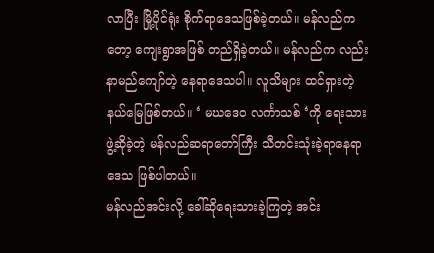လာပြီး မြို့ပိုင်ရုံး စိုက်ရာဒေသဖြစ်ခဲ့တယ်။ မန်လည်ကတော့ ကျေးရွာအဖြစ် တည်ရှိခဲ့တယ်။ မန်လည်က လည်း နာမည်ကျော်တဲ့ နေရာဒေသပါ။ လူသိများ ထင်ရှားတဲ့ နယ်မြေဖြစ်တယ်။ ‘ မဃဒေဝ လင်္ကာသစ် ‘ကို ရေးသားဖွဲ့ဆိုခဲ့တဲ့ မန်လည်ဆရာတော်ကြီး သီတင်းသုံးခဲ့ရာနေရာဒေသ ဖြစ်ပါတယ်။
မန်လည်အင်းလို့ ခေါ်ဆိုရေးသားခဲ့ကြတဲ့ အင်း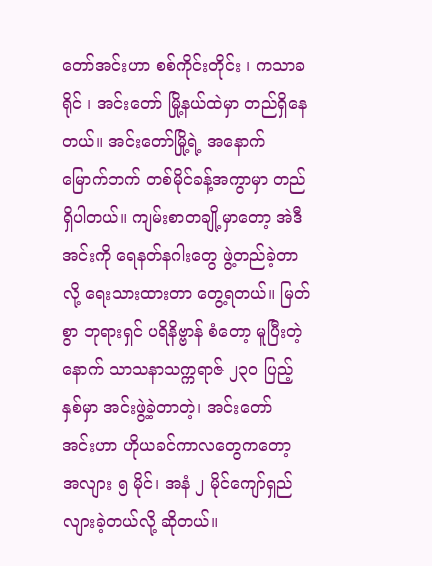တော်အင်းဟာ စစ်ကိုင်းတိုင်း ၊ ကသာခရိုင် ၊ အင်းတော် မြို့နယ်ထဲမှာ တည်ရှိနေတယ်။ အင်းတော်မြို့ရဲ့ အနောက်မြောက်ဘက် တစ်မိုင်ခန့်အကွာမှာ တည်ရှိပါတယ်။ ကျမ်းစာတချို့မှာတော့ အဲဒီအင်းကို ရေနတ်နဂါးတွေ ဖွဲ့တည်ခဲ့တာလို့ ရေးသားထားတာ တွေ့ရတယ်။ မြတ်စွာ ဘုရားရှင် ပရိနိဗ္ဗာန် စံတော့ မူပြီးတဲ့နောက် သာသနာသက္ကရာဇ် ၂၃၀ ပြည့်နှစ်မှာ အင်းဖွဲ့ခဲ့တာတဲ့၊ အင်းတော် အင်းဟာ ဟိုယခင်ကာလတွေကတော့ အလျား ၅ မိုင်၊ အနံ ၂ မိုင်ကျော်ရှည်လျားခဲ့တယ်လို့ ဆိုတယ်။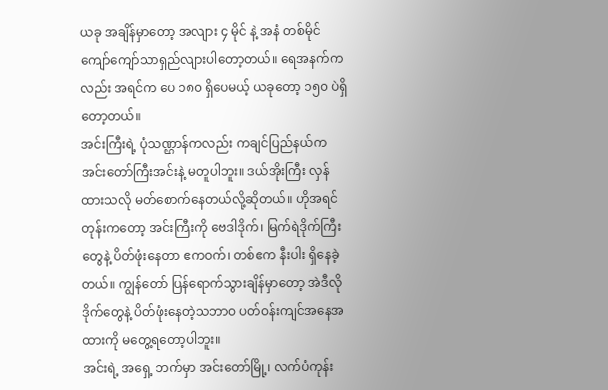ယခု အချိန်မှာတော့ အလျား ၄ မိုင် နဲ့ အနံ တစ်မိုင်ကျော်ကျော်သာရှည်လျားပါတော့တယ်။ ရေအနက်ကလည်း အရင်က ပေ ၁၈၀ ရှိပေမယ့် ယခုတော့ ၁၅၀ ပဲရှိတော့တယ်။
အင်းကြီးရဲ့ ပုံသဏ္ဌာန်ကလည်း ကချင်ပြည်နယ်က အင်းတော်ကြီးအင်းနဲ့ မတူပါဘူး။ ဒယ်အိုးကြီး လှန်ထားသလို မတ်စောက်နေတယ်လို့ဆိုတယ်။ ဟိုအရင်တုန်းကတော့ အင်းကြီးကို ဗေဒါဒိုက်၊ မြက်ရဲဒိုက်ကြီး တွေနဲ့ ပိတ်ဖုံးနေတာ ဧကဝက်၊ တစ်ဧက နီးပါး ရှိနေခဲ့တယ်။ ကျွန်တော် ပြန်ရောက်သွားချိန်မှာတော့ အဲဒီလို ဒိုက်တွေနဲ့ ပိတ်ဖုံးနေတဲ့သဘာဝ ပတ်ဝန်းကျင်အနေအထားကို မတွေ့ရတော့ပါဘူး။
အင်းရဲ့ အရှေ့ ဘက်မှာ အင်းတော်မြို့၊ လက်ပံကုန်း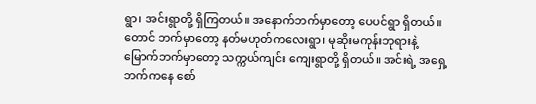ရွာ၊ အင်းရွာတို့ ရှိကြတယ်။ အနောက်ဘက်မှာတော့ ပေပင်ရွာ ရှိတယ်။ တောင် ဘက်မှာတော့ နတ်မဟုတ်ကလေးရွာ၊ မုဆိုးမကုန်းဘုရားနဲ့ မြောက်ဘက်မှာတော့ သက္ကယ်ကျင်း ကျေးရွာတို့ ရှိတယ်။ အင်းရဲ့ အရှေ့ဘက်ကနေ စော်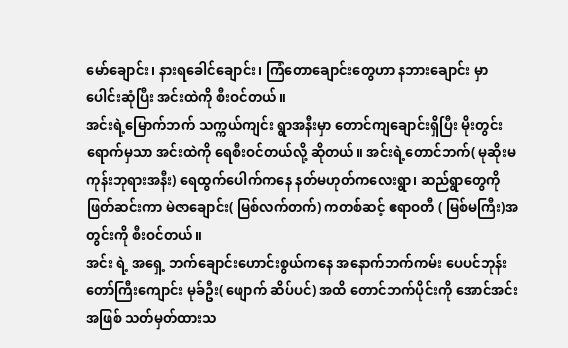မော်ချောင်း၊ နားရခေါင်ချောင်း၊ ကြံတောချောင်းတွေဟာ နဘားချောင်း မှာ ပေါင်းဆုံပြီး အင်းထဲကို စီးဝင်တယ်။
အင်းရဲ့မြောက်ဘက် သက္ကယ်ကျင်း ရွာအနီးမှာ တောင်ကျချောင်းရှိပြီး မိုးတွင်းရောက်မှသာ အင်းထဲကို ရေစီးဝင်တယ်လို့ ဆိုတယ်။ အင်းရဲ့တောင်ဘက်( မုဆိုးမ ကုန်းဘုရားအနီး) ရေထွက်ပေါက်ကနေ နတ်မဟုတ်ကလေးရွာ၊ ဆည်ရွာတွေကိုဖြတ်ဆင်းကာ မဲဇာချောင်း( မြစ်လက်တက်) ကတစ်ဆင့် ဧရာဝတီ ( မြစ်မကြီး)အတွင်းကို စီးဝင်တယ်။
အင်း ရဲ့ အရှေ့ ဘက်ချောင်းဟောင်းစွယ်ကနေ အနောက်ဘက်ကမ်း ပေပင်ဘုန်းတော်ကြီးကျောင်း မုခ်ဦး( ဖျောက် ဆိပ်ပင်) အထိ တောင်ဘက်ပိုင်းကို အောင်အင်း အဖြစ် သတ်မှတ်ထားသ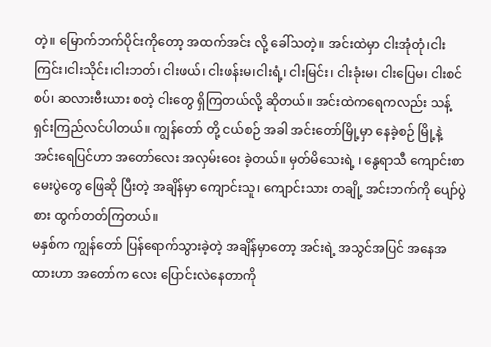တဲ့။ မြောက်ဘက်ပိုင်းကိုတော့ အထက်အင်း လို့ ခေါ်သတဲ့။ အင်းထဲမှာ ငါးအုံတုံ၊ငါးကြင်း၊ငါးသိုင်း၊ငါးဘတ်၊ ငါးဖယ်၊ ငါးဖန်းမ၊ငါးရံ့၊ ငါးမြင်း၊ ငါးခုံးမ၊ ငါးပြေမ၊ ငါးစင်စပ်၊ ဆလားဗီးယား စတဲ့ ငါးတွေ ရှိကြတယ်လို့ ဆိုတယ်။ အင်းထဲကရေကလည်း သန့်ရှင်းကြည်လင်ပါတယ်။ ကျွန်တော် တို့ ငယ်စဉ် အခါ အင်းတော်မြို့မှာ နေခဲ့စဉ် မြို့နဲ့ အင်းရေပြင်ဟာ အတော်လေး အလှမ်းဝေး ခဲ့တယ်။ မှတ်မိသေးရဲ့ ၊ နွေရာသီ ကျောင်းစာမေးပွဲတွေ ဖြေဆို ပြီးတဲ့ အချိန်မှာ ကျောင်းသူ၊ ကျောင်းသား တချို့ အင်းဘက်ကို ပျော်ပွဲစား ထွက်တတ်ကြတယ်။
မနှစ်က ကျွန်တော် ပြန်ရောက်သွားခဲ့တဲ့ အချိန်မှာတော့ အင်းရဲ့ အသွင်အပြင် အနေအထားဟာ အတော်က လေး ပြောင်းလဲနေတာကို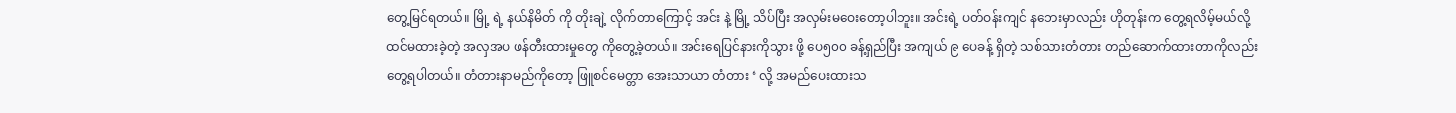တွေ့မြင်ရတယ်။ မြို့ ရဲ့ နယ်နိမိတ် ကို တိုးချဲ့ လိုက်တာကြောင့် အင်း နဲ့ မြို့ သိပ်ပြီး အလှမ်းမဝေးတော့ပါဘူး။ အင်းရဲ့ ပတ်ဝန်းကျင် နဘေးမှာလည်း ဟိုတုန်းက တွေ့ရလိမ့်မယ်လို့ ထင်မထားခဲ့တဲ့ အလှအပ ဖန်တီးထားမှုတွေ ကိုတွေ့ခဲ့တယ်။ အင်းရေပြင်နားကိုသွား ဖို့ ပေ၅၀၀ ခန့်ရှည်ပြီး အကျယ် ၉ ပေခန့် ရှိတဲ့ သစ်သားတံတား တည်ဆောက်ထားတာကိုလည်း တွေ့ရပါတယ်။ တံတားနာမည်ကိုတော့ ဖြူစင်မေတ္တာ အေးသာယာ တံတား ‘ လို့ အမည်ပေးထားသ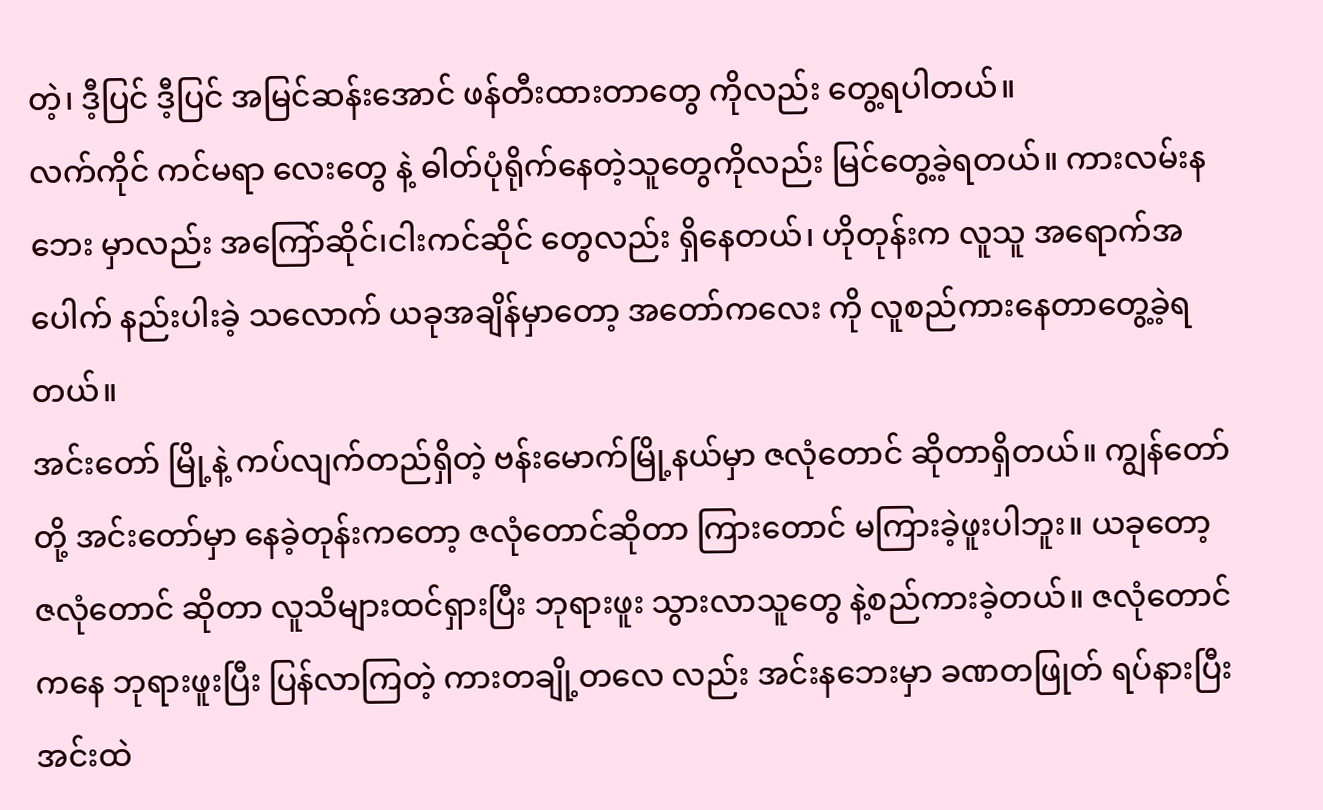တဲ့၊ ဒီ့ပြင် ဒီ့ပြင် အမြင်ဆန်းအောင် ဖန်တီးထားတာတွေ ကိုလည်း တွေ့ရပါတယ်။
လက်ကိုင် ကင်မရာ လေးတွေ နဲ့ ဓါတ်ပုံရိုက်နေတဲ့သူတွေကိုလည်း မြင်တွေ့ခဲ့ရတယ်။ ကားလမ်းနဘေး မှာလည်း အကြော်ဆိုင်၊ငါးကင်ဆိုင် တွေလည်း ရှိနေတယ်၊ ဟိုတုန်းက လူသူ အရောက်အပေါက် နည်းပါးခဲ့ သလောက် ယခုအချိန်မှာတော့ အတော်ကလေး ကို လူစည်ကားနေတာတွေ့ခဲ့ရတယ်။
အင်းတော် မြို့နဲ့ ကပ်လျက်တည်ရှိတဲ့ ဗန်းမောက်မြို့နယ်မှာ ဇလုံတောင် ဆိုတာရှိတယ်။ ကျွန်တော်တို့ အင်းတော်မှာ နေခဲ့တုန်းကတော့ ဇလုံတောင်ဆိုတာ ကြားတောင် မကြားခဲ့ဖူးပါဘူး။ ယခုတော့ ဇလုံတောင် ဆိုတာ လူသိများထင်ရှားပြီး ဘုရားဖူး သွားလာသူတွေ နဲ့စည်ကားခဲ့တယ်။ ဇလုံတောင်ကနေ ဘုရားဖူးပြီး ပြန်လာကြတဲ့ ကားတချို့တလေ လည်း အင်းနဘေးမှာ ခဏတဖြုတ် ရပ်နားပြီး အင်းထဲ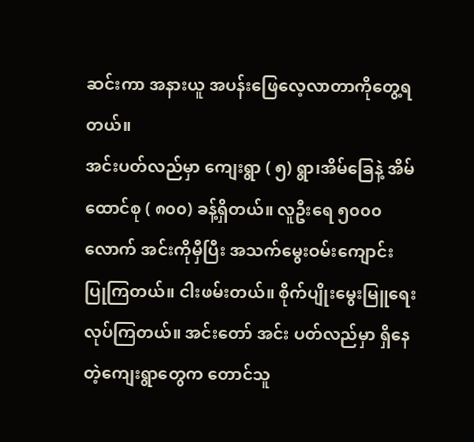ဆင်းကာ အနားယူ အပန်းဖြေလေ့လာတာကိုတွေ့ရတယ်။
အင်းပတ်လည်မှာ ကျေးရွာ ( ၅) ရွာ၊အိမ်ခြေနဲ့ အိမ်ထောင်စု ( ၈၀၀) ခန့်ရှိတယ်။ လူဦးရေ ၅၀၀၀ လောက် အင်းကိုမှီပြီး အသက်မွေးဝမ်းကျောင်း ပြုကြတယ်။ ငါးဖမ်းတယ်။ စိုက်ပျိုးမွေးမြူရေးလုပ်ကြတယ်။ အင်းတော် အင်း ပတ်လည်မှာ ရှိနေတဲ့ကျေးရွာတွေက တောင်သူ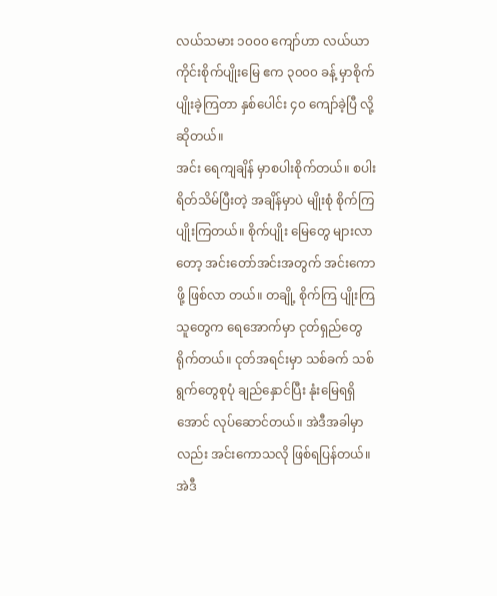လယ်သမား ၁၀၀၀ ကျော်ဟာ လယ်ယာကိုင်းစိုက်ပျိုးမြေ ဧက ၃၀၀၀ ခန့် မှာစိုက်ပျိုးခဲ့ကြတာ နှစ်ပေါင်း ၄၀ ကျော်ခဲ့ပြီ လို့ဆိုတယ်။
အင်း ရေကျချိန် မှာစပါးစိုက်တယ်။ စပါးရိတ်သိမ်ပြီးတဲ့ အချိန်မှာပဲ မျိုးစုံ စိုက်ကြ ပျိုးကြတယ်။ စိုက်ပျိုး မြေတွေ များလာတော့ အင်းတော်အင်းအတွက် အင်းကောဖို့ ဖြစ်လာ တယ်။ တချို့ စိုက်ကြ ပျိုးကြသူတွေက ရေအောက်မှာ ငုတ်ရှည်တွေ ရိုက်တယ်။ ငုတ်အရင်းမှာ သစ်ခက် သစ်ရွက်တွေစုပုံ ချည်နှောင်ပြီး နုံးမြေရရှိ အောင် လုပ်ဆောင်တယ်။ အဲဒီအခါမှာလည်း အင်းကောသလို ဖြစ်ရပြန်တယ်။ အဲဒီ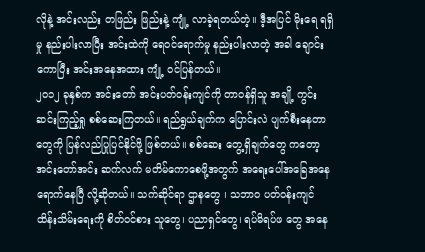လိုနဲ့ အင်းလည်း တဖြည်း ဖြည်းနဲ့ ကျုံ့ လာခဲ့ရတယ်တဲ့။ ဒီ့အပြင် မိုးရေ ရရှိမှု နည်းပါးလာပြီး အင်းထဲကို ရေဝင်ရောက်မှု နည်းပါးလာတဲ့ အခါ ချောင်းကောပြီး အင်းအနေအထား ကျုံ့ ဝင်ပြန်တယ်။
၂၀၁၂ ခုနှစ်က အင်းတော် အင်းပတ်ဝန်းကျင်ကို တာဝန်ရှိသူ အချို့ ကွင်းဆင်းကြည့်ရှု စစ်ဆေးကြတယ်။ ရည်ရွယ်ချက်က ပြောင်းလဲ ပျက်စီးနေတာတွေကို ပြန်လည်ပြုပြင်နိုင်ဖို့ ဖြစ်တယ်။ စစ်ဆေး တွေ့ရှိချက်တွေ ကတော့ အင်းတော်အင်း ဆက်လက် မတိမ်ကောစေဖို့အတွက် အရေးပေါ်အခြေအနေ ရောက်နေပြီ လို့ဆိုတယ်။ သက်ဆိုင်ရာ ဌာနတွေ ၊ သဘာဝ ပတ်ဝန်းကျင် ထိန်းသိမ်းရေးကို စိတ်ဝင်စား သူတွေ၊ ပညာရှင်တွေ၊ ရပ်မိရပ်ဖ တွေ အနေ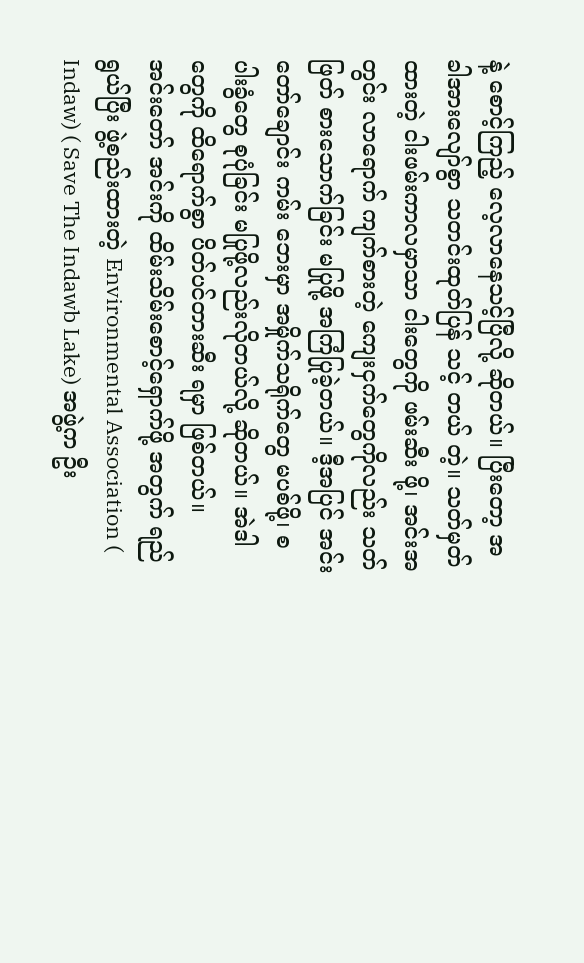နဲ့ စောင့်ကြည့် လေ့လာနေသင့်ပြီလို့ ဆိုတယ်။ ပြီးတော့ အခါအားလျော်စွာ သတင်းထုတ်ပြန် သင့် တယ် တဲ့။ သတ်မှတ်ထားတဲ့ ငါးဖမ်းကာလမှာသာ ငါးတွေကို ဖမ်းဆီး ဖို့၊ အင်းအတွင်း လာရောက် ကျက်စားတဲ့ ကျေးငှက်တွေကိုလည်း သတ်ဖြတ် စားသောက်ခြင်း မပြုဖို့ အကြံပြုခဲ့တယ်။ ဒီ့အပြင် အင်းတော်ချောင်း ကမ်း ဘေးမှာ အမှိုက်သရိုက်တွေ မပစ်ဖို့၊ စပါးခွံတွေ စုပုံခြင်း မပြုဖို့လည်းလိုတယ်လို့ ဆိုတယ်။ အဲဒါတွေကို ထိရောက်စွာ ပိတ်ပင်တားဆီး ရမှာ ဖြစ်တယ်။
အင်းတော် အင်းကို ထိမ်းသိမ်းစောင့်ရှောက်ဖို့ အတွက် ရည်ရွယ်ပြီး ဖွဲ့စည်းထားတဲ့ Environmental Association ( Indaw) ( Save The Indawb Lake) အဖွဲ့က ဦး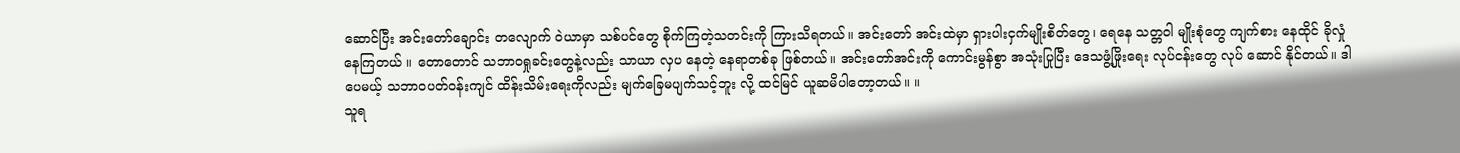ဆောင်ပြီး အင်းတော်ချောင်း တလျောက် ဝဲယာမှာ သစ်ပင်တွေ စိုက်ကြတဲ့သတင်းကို ကြားသိရတယ်။ အင်းတော် အင်းထဲမှာ ရှားပါးငှက်မျိုးစိတ်တွေ၊ ရေနေ သတ္တဝါ မျိုးစုံတွေ ကျက်စား နေထိုင် ခိုလှုံ နေကြတယ် ။ တောတောင် သဘာဝရှုခင်းတွေနဲ့လည်း သာယာ လှပ နေတဲ့ နေရာတစ်ခု ဖြစ်တယ်။ အင်းတော်အင်းကို ကောင်းမွန်စွာ အသုံးပြုပြီး ဒေသဖွံ့ဖြိုးရေး လုပ်ငန်းတွေ လုပ် ဆောင် နိုင်တယ်။ ဒါပေမယ့် သဘာဝပတ်ဝန်းကျင် ထိန်းသိမ်းရေးကိုလည်း မျက်ခြေမပျက်သင့်ဘူး လို့ ထင်မြင် ယူဆမိပါတော့တယ်။ ။
သူရ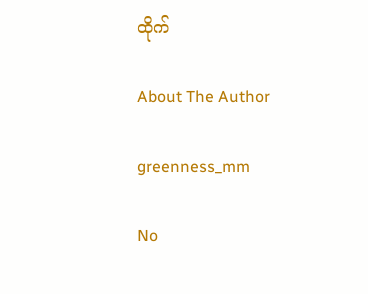ထိုက်

About The Author

greenness_mm

No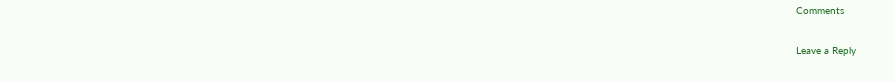Comments

Leave a Reply